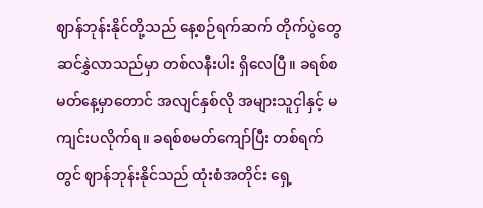ဈာန်ဘုန်းနိုင်တို့သည် နေ့စဉ်ရက်ဆက် တိုက်ပွဲတွေ ဆင်နွှဲလာသည်မှာ တစ်လနီးပါး ရှိလေပြီ။ ခရစ်စမတ်နေ့မှာတောင် အလျင်နှစ်လို အများသူငှါနှင့် မကျင်းပလိုက်ရ။ ခရစ်စမတ်ကျော်ပြီး တစ်ရက်တွင် ဈာန်ဘုန်းနိုင်သည် ထုံးစံအတိုင်း ရှေ့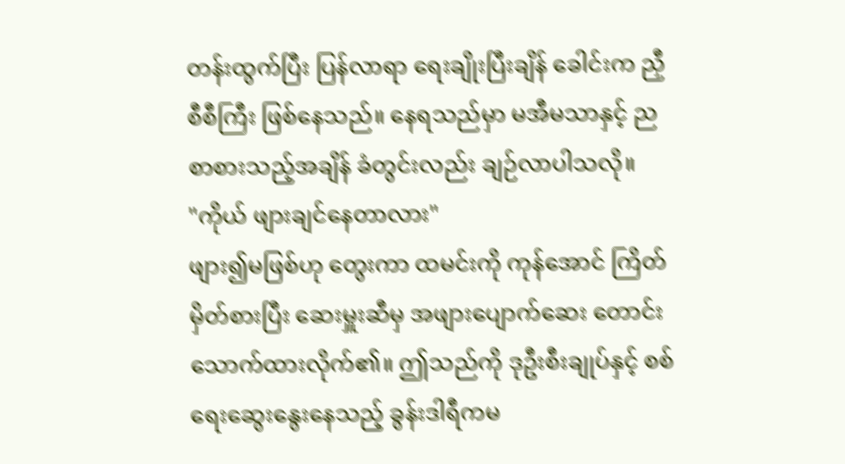တန်းထွက်ပြီး ပြန်လာရာ ရေးချိုးပြီးချိန် ခေါင်းက ညှီစီစီကြီး ဖြစ်နေသည်။ နေရသည်မှာ မအီမသာနှင့် ညစာစားသည့်အချိန် ခံတွင်းလည်း ချဉ်လာပါသလို။
"ကိုယ် ဖျားချင်နေတာလား"
ဖျား၍မဖြစ်ဟု တွေးကာ ထမင်းကို ကုန်အောင် ကြိတ်မှိတ်စားပြီး ဆေးမှူးဆီမှ အဖျားပျောက်ဆေး တောင်းသောက်ထားလိုက်၏။ ဤသည်ကို ဒုဦးစီးချုပ်နှင့် စစ်ရေးဆွေးနွေးနေသည့် ခွန်းဒါရီကမ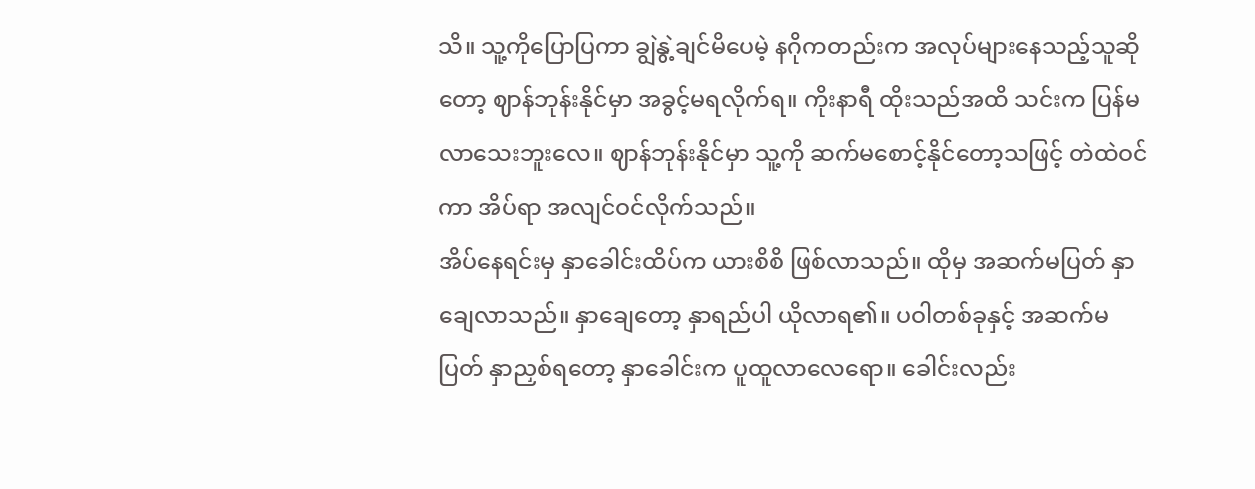သိ။ သူ့ကိုပြောပြကာ ချွဲနွဲ့ချင်မိပေမဲ့ နဂိုကတည်းက အလုပ်များနေသည့်သူဆိုတော့ ဈာန်ဘုန်းနိုင်မှာ အခွင့်မရလိုက်ရ။ ကိုးနာရီ ထိုးသည်အထိ သင်းက ပြန်မလာသေးဘူးလေ။ ဈာန်ဘုန်းနိုင်မှာ သူ့ကို ဆက်မစောင့်နိုင်တော့သဖြင့် တဲထဲဝင်ကာ အိပ်ရာ အလျင်ဝင်လိုက်သည်။
အိပ်နေရင်းမှ နှာခေါင်းထိပ်က ယားစိစိ ဖြစ်လာသည်။ ထိုမှ အဆက်မပြတ် နှာချေလာသည်။ နှာချေတော့ နှာရည်ပါ ယိုလာရ၏။ ပဝါတစ်ခုနှင့် အဆက်မပြတ် နှာညှစ်ရတော့ နှာခေါင်းက ပူထူလာလေရော။ ခေါင်းလည်း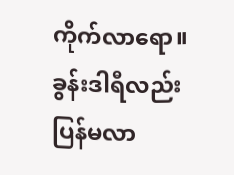ကိုက်လာရော။ ခွန်းဒါရီလည်း ပြန်မလာ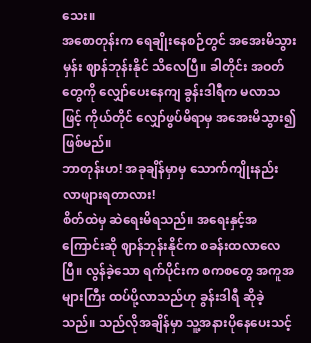သေး။
အစောတုန်းက ရေချိုးနေစဉ်တွင် အအေးမိသွားမှန်း ဈာန်ဘုန်းနိုင် သိလေပြီ။ ခါတိုင်း အဝတ်တွေကို လျှော်ပေးနေကျ ခွန်းဒါရီက မလာသဖြင့် ကိုယ်တိုင် လျှော်ဖွပ်မိရာမှ အအေးမိသွား၍ ဖြစ်မည်။
ဘာတုန်းဟ! အခုချိန်မှာမှ သောက်ကျိုးနည်း လာဖျားရတာလား!
စိတ်ထဲမှ ဆဲရေးမိရသည်။ အရေးနှင့်အကြောင်းဆို ဈာန်ဘုန်းနိုင်က စခန်းထလာလေပြီ။ လွန်ခဲ့သော ရက်ပိုင်းက စကစတွေ အကူအများကြီး ထပ်ပို့လာသည်ဟု ခွန်းဒါရီ ဆိုခဲ့သည်။ သည်လိုအချိန်မှာ သူ့အနားပိုနေပေးသင့်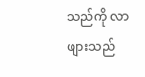သည်ကို လာဖျားသည်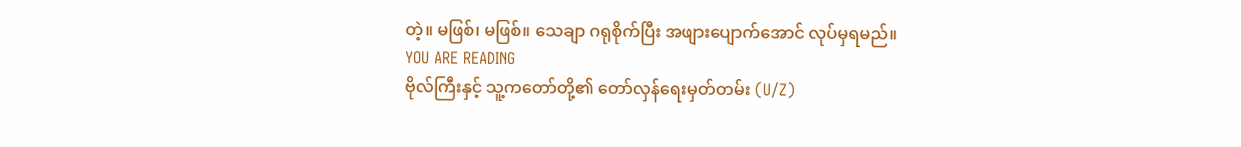တဲ့။ မဖြစ်၊ မဖြစ်။ သေချာ ဂရုစိုက်ပြီး အဖျားပျောက်အောင် လုပ်မှရမည်။
YOU ARE READING
ဗိုလ်ကြီးနှင့် သူ့ကတော်တို့၏ တော်လှန်ရေးမှတ်တမ်း (U/Z)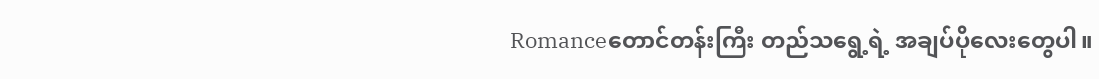Romanceတောင်တန်းကြီး တည်သရွေ့ရဲ့ အချပ်ပိုလေးတွေပါ။